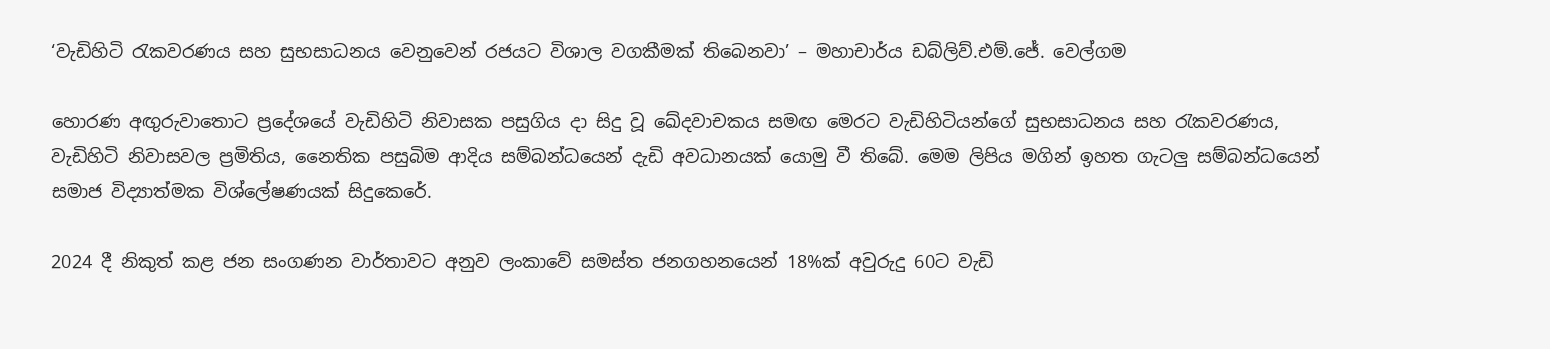‘වැඩිහිටි රැකවරණය සහ සුභසාධනය වෙනුවෙන් රජයට විශාල වගකීමක් තිබෙනවා’ – මහාචාර්ය ඩබ්ලිව්.එම්.ජේ. වෙල්ගම

හොරණ අඟුරුවාතොට ප්‍රදේශයේ වැඩිහිටි නිවාසක පසුගිය දා සිදු වූ ඛේදවාචකය සමඟ මෙරට වැඩිහිටියන්ගේ සුභසාධනය සහ රැකවරණය, වැඩිහිටි නිවාසවල ප්‍රමිතිය, නෛතික පසුබිම ආදිය සම්බන්ධයෙන් දැඩි අවධානයක් යොමු වී තිබේ. මෙම ලිපිය මගින් ඉහත ගැටලු සම්බන්ධයෙන් සමාජ විද්‍යාත්මක විශ්ලේෂණයක් සිදුකෙරේ.

2024 දී නිකුත් කළ ජන සංගණන වාර්තාවට අනුව ලංකාවේ සමස්ත ජනගහනයෙන් 18%ක් අවුරුදු 60ට වැඩි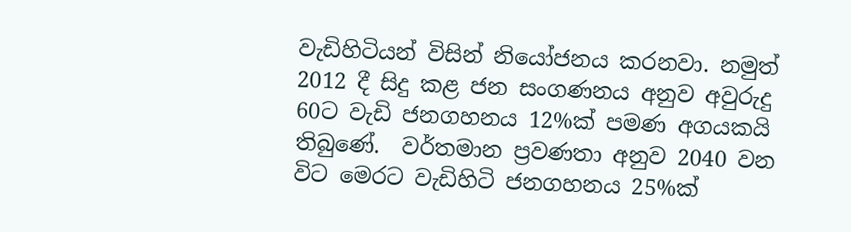වැඩිහිටියන් විසින් නියෝජනය කරනවා. නමුත් 2012 දී සිදු කළ ජන සංගණනය අනුව අවුරුදු 60ට වැඩි ජනගහනය 12%ක් පමණ අගයකයි තිබුණේ.  වර්තමාන ප්‍රවණතා අනුව 2040 වන විට මෙරට වැඩිහිටි ජනගහනය 25%ක්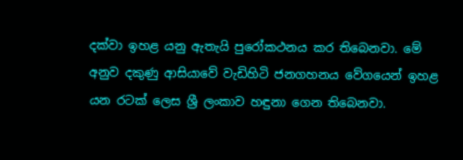දක්වා ඉහළ යනු ඇතැයි පුරෝකථනය කර තිබෙනවා. මේ අනුව දකුණු ආසියාවේ වැඩිහිටි ජනගහනය වේගයෙන් ඉහළ යන රටක් ලෙස ශ්‍රී ලංකාව හඳුනා ගෙන තිබෙනවා.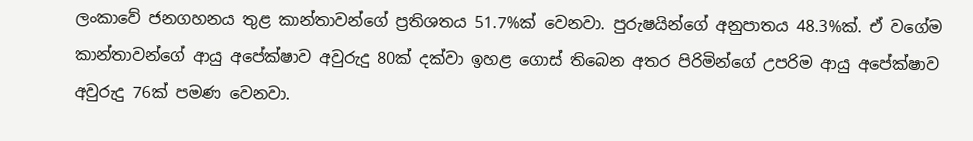ලංකාවේ ජනගහනය තුළ කාන්තාවන්ගේ ප්‍රතිශතය 51.7%ක් වෙනවා. පුරුෂයින්ගේ අනුපාතය 48.3%ක්. ඒ වගේම කාන්තාවන්ගේ ආයු අපේක්ෂාව අවුරුදු 80ක් දක්වා ඉහළ ගොස් තිබෙන අතර පිරිමින්ගේ උපරිම ආයු අපේක්ෂාව අවුරුදු 76ක් පමණ වෙනවා.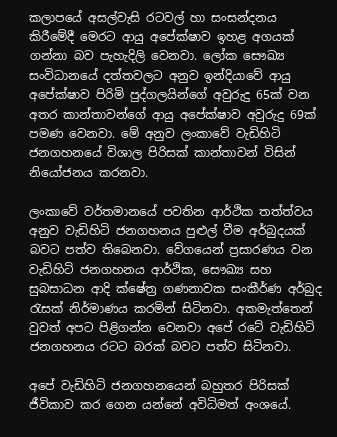කලාපයේ අසල්වැසි රටවල් හා සංසන්දනය කිරීමේදී මෙරට ආයු අපේක්ෂාව ඉහළ අගයක් ගන්නා බව පැහැදිලි වෙනවා. ලෝක සෞඛ්‍ය සංවිධානයේ දත්තවලට අනුව ඉන්දියාවේ ආයු අපේක්ෂාව පිරිමි පුද්ගලයින්ගේ අවුරුදු 65ක් වන අතර කාන්තාවන්ගේ ආයු අපේක්ෂාව අවුරුදු 69ක් පමණ වෙනවා. මේ අනුව ලංකාවේ වැඩිහිටි ජනගහනයේ විශාල පිරිසක් කාන්තාවන් විසින් නියෝජනය කරනවා.

ලංකාවේ වර්තමානයේ පවතින ආර්ථික තත්ත්වය අනුව වැඩිහිටි ජනගහනය පුළුල් වීම අර්බුදයක් බවට පත්ව තිබෙනවා. වේගයෙන් ප්‍රසාරණය වන වැඩිහිටි ජනගහනය ආර්ථික, සෞඛ්‍ය සහ සුබසාධන ආදි ක්ෂේත්‍ර ගණනාවක සංකීර්ණ අර්බුද රැසක් නිර්මාණය කරමින් සිටිනවා. අකමැත්තෙන් වුවත් අපට පිළිගන්න වෙනවා අපේ රටේ වැඩිහිටි ජනගහනය රටට බරක් බවට පත්ව සිටිනවා.

අපේ වැඩිහිටි ජනගහනයෙන් බහුතර පිරිසක් ජීවිකාව කර ගෙන යන්නේ අවිධිමත් අංශයේ.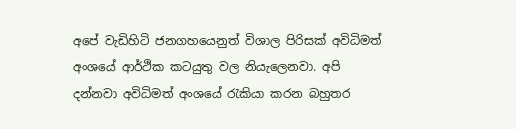අපේ වැඩිහිටි ජනගහයෙනුත් විශාල පිරිසක් අවිධිමත් අංශයේ ආර්ථික කටයුතු වල නියැලෙනවා. අපි දන්නවා අවිධිමත් අංශයේ රැකියා කරන බහුතර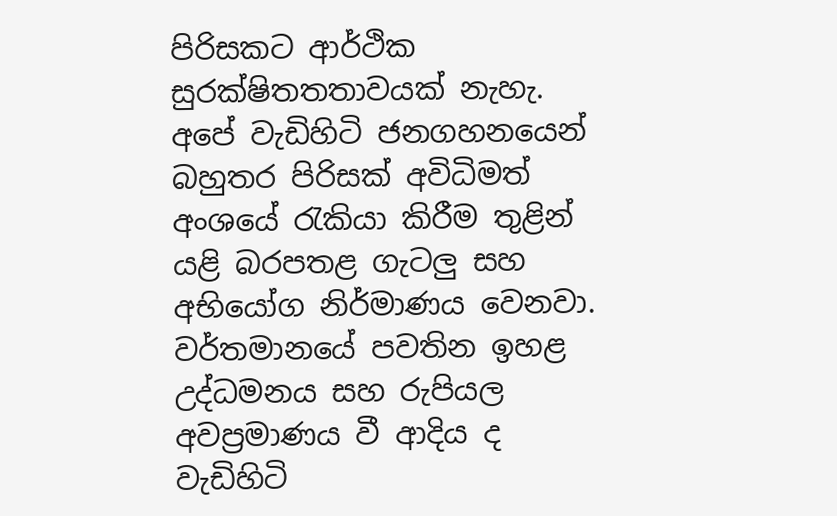පිරිසකට ආර්ථික සුරක්ෂිතතතාවයක් නැහැ. අපේ වැඩිහිටි ජනගහනයෙන් බහුතර පිරිසක් අවිධිමත් අංශයේ රැකියා කිරීම තුළින් යළි බරපතළ ගැටලු සහ අභියෝග නිර්මාණය වෙනවා. වර්තමානයේ පවතින ඉහළ උද්ධමනය සහ රුපියල අවප්‍රමාණය වී ආදිය ද වැඩිහිටි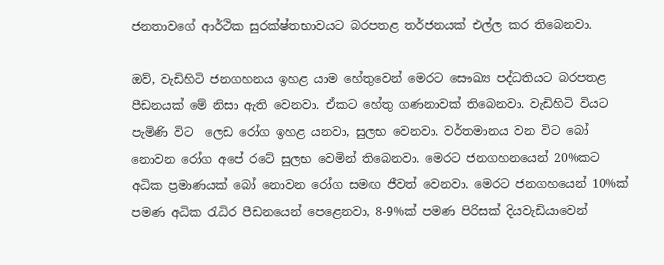ජනතාවගේ ආර්ථික සුරක්ෂ්තභාවයට බරපතළ තර්ජනයක් එල්ල කර තිබෙනවා.

ඔව්, වැඩිහිටි ජනගහනය ඉහළ යාම හේතුවෙන් මෙරට සෞඛ්‍ය පද්ධතියට බරපතළ පීඩනයක් මේ නිසා ඇති වෙනවා. ඒකට හේතු ගණනාවක් තිබෙනවා. වැඩිහිටි වියට පැමිණි විට  ලෙඩ රෝග ඉහළ යනවා, සුලභ වෙනවා. වර්තමානය වන විට බෝ නොවන රෝග අපේ රටේ සුලභ වෙමින් තිබෙනවා. මෙරට ජනගහනයෙන් 20%කට අධික ප්‍රමාණයක් බෝ නොවන රෝග සමඟ ජීවත් වෙනවා. මෙරට ජනගහයෙන් 10%ක් පමණ අධික රැධිර පීඩනයෙන් පෙළෙනවා, 8-9%ක් පමණ පිරිසක් දියවැඩියාවෙන්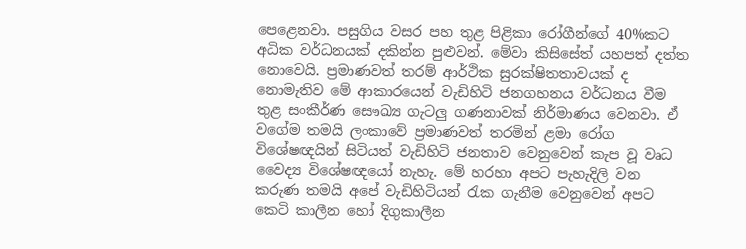පෙළෙනවා. පසුගිය වසර පහ තුළ පිළිකා රෝගීන්ගේ 40%කට අධික වර්ධනයක් දකින්න පුළුවන්. මේවා කිසිසේත් යහපත් දත්ත නොවෙයි. ප්‍රමාණවත් තරම් ආර්ථික සුරක්ෂිතතාවයක් ද නොමැතිව මේ ආකාරයෙන් වැඩිහිටි ජනගහනය වර්ධනය වීම තුළ සංකීර්ණ සෞඛ්‍ය ගැටලු ගණනාවක් නිර්මාණය වෙනවා. ඒ වගේම තමයි ලංකාවේ ප්‍රමාණවත් තරමින් ළමා රෝග විශේෂඥයින් සිටියත් වැඩිහිටි ජනතාව වෙනුවෙන් කැප වූ වෘධ වෛද්‍ය විශේෂඥයෝ නැහැ. මේ හරහා අපට පැහැදිලි වන කරුණ තමයි අපේ වැඩිහිටියන් රැක ගැනීම වෙනුවෙන් අපට කෙටි කාලීන හෝ දිගුකාලීන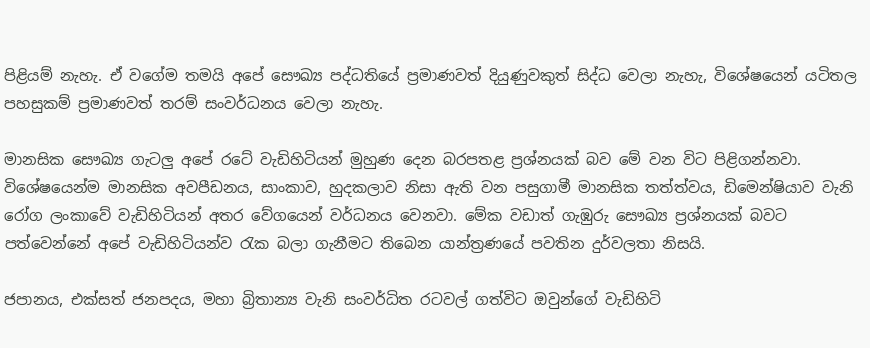පිළියම් නැහැ. ඒ වගේම තමයි අපේ සෞඛ්‍ය පද්ධතියේ ප්‍රමාණවත් දියුණුවකුත් සිද්ධ වෙලා නැහැ, විශේෂයෙන් යටිතල පහසුකම් ප්‍රමාණවත් තරම් සංවර්ධනය වෙලා නැහැ.

මානසික සෞඛ්‍ය ගැටලු අපේ රටේ වැඩිහිටියන් මුහුණ දෙන බරපතළ ප්‍රශ්නයක් බව මේ වන විට පිළිගන්නවා. විශේෂයෙන්ම මානසික අවපීඩනය, සාංකාව, හුදකලාව නිසා ඇති වන පසුගාමී මානසික තත්ත්වය, ඩිමෙන්ෂියාව වැනි රෝග ලංකාවේ වැඩිහිටියන් අතර වේගයෙන් වර්ධනය වෙනවා. මේක වඩාත් ගැඹුරු සෞඛ්‍ය ප්‍රශ්නයක් බවට පත්වෙන්නේ අපේ වැඩිහිටියන්ව රැක බලා ගැනීමට තිබෙන යාන්ත්‍රණයේ පවතින දුර්වලතා නිසයි.

ජපානය, එක්සත් ජනපදය, මහා බ්‍රිතාන්‍ය වැනි සංවර්ධිත රටවල් ගත්විට ඔවුන්ගේ වැඩිහිටි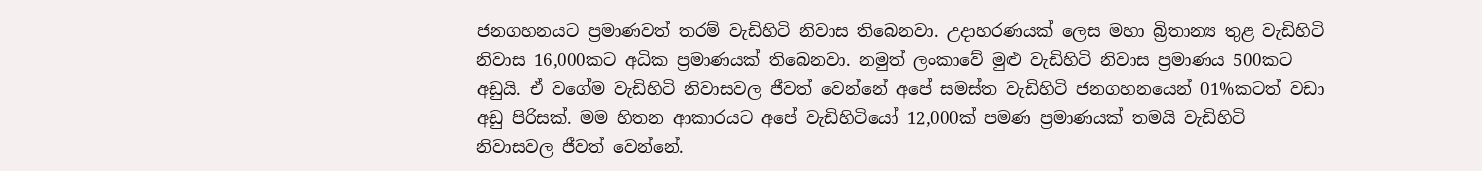ජනගහනයට ප්‍රමාණවත් තරම් වැඩිහිටි නිවාස තිබෙනවා. උදාහරණයක් ලෙස මහා බ්‍රිතාන්‍ය තුළ වැඩිහිටි නිවාස 16,000කට අධික ප්‍රමාණයක් තිබෙනවා. නමුත් ලංකාවේ මුළු වැඩිහිටි නිවාස ප්‍රමාණය 500කට අඩුයි. ඒ වගේම වැඩිහිටි නිවාසවල ජීවත් වෙන්නේ අපේ සමස්ත වැඩිහිටි ජනගහනයෙන් 01%කටත් වඩා අඩු පිරිසක්. මම හිතන ආකාරයට අපේ වැඩිහිටියෝ 12,000ක් පමණ ප්‍රමාණයක් තමයි වැඩිහිටි නිවාසවල ජීවත් වෙන්නේ.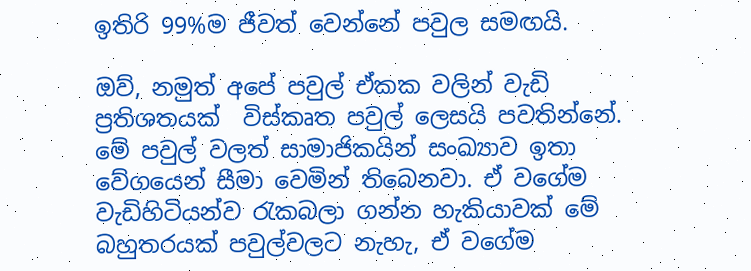ඉතිරි 99%ම ජීවත් වෙන්නේ පවුල සමඟයි.

ඔව්, නමුත් අපේ පවුල් ඒකක වලින් වැඩි ප්‍රතිශතයක්  විස්කෘත පවුල් ලෙසයි පවතින්නේ. මේ පවුල් වලත් සාමාජිකයින් සංඛ්‍යාව ඉතා වේගයෙන් සීමා වෙමින් තිබෙනවා. ඒ වගේම වැඩිහිටියන්ව රැකබලා ගන්න හැකියාවක් මේ බහුතරයක් පවුල්වලට නැහැ, ඒ වගේම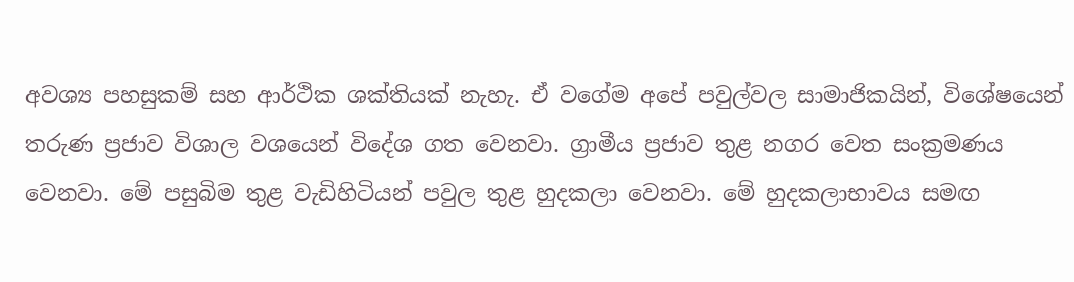අවශ්‍ය පහසුකම් සහ ආර්ථික ශක්තියක් නැහැ. ඒ වගේම අපේ පවුල්වල සාමාජිකයින්, විශේෂයෙන් තරුණ ප්‍රජාව විශාල වශයෙන් විදේශ ගත වෙනවා. ග්‍රාමීය ප්‍රජාව තුළ නගර වෙත සංක්‍රමණය වෙනවා. මේ පසුබිම තුළ වැඩිහිටියන් පවුල තුළ හුදකලා වෙනවා. මේ හුදකලාභාවය සමඟ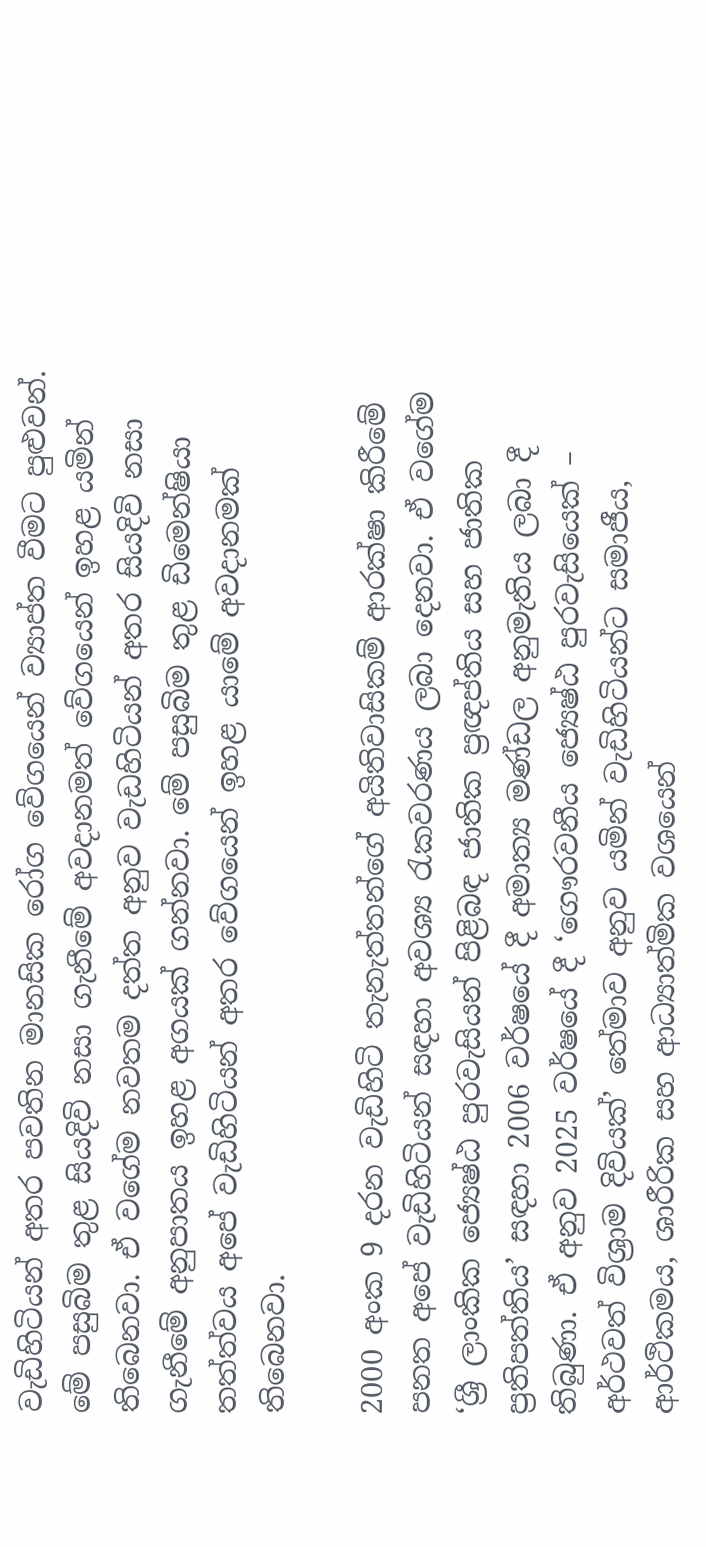වැඩිහිටියන් අතර පවතින මානසික රෝග වේගයෙන් ව්‍යාප්ත වීමට පුළුවන්. මේ පසුබිම තුළ සියදිවි නසා ගැනීමේ අවදානමත් වේගයෙන් ඉහළ යමින් තිබෙනවා. ඒ වගේම නවතම දත්ත අනුව වැඩහිටියන් අතර සියදිවි නසා ගැනීමේ අනුපාතය ඉහළ අගයක් ගන්නවා. මේ පසුබිම තුළ ඩිමෙන්ෂියා තත්ත්වය අපේ වැඩිහිටියන් අතර වේගයෙන් ඉහළ යාමේ අවදානමක් තිබෙනවා.

2000 අංක 9 දරන වැඩිහිටි තැනැත්තන්ගේ අයිතිවාසිකම් ආරක්ෂා කිරීමේ පනත අපේ වැඩිහිටියන් සඳහා අවශ්‍ය රැකවරණය ලබා දෙනවා. ඒ වගේම ‘ශ්‍රී ලාංකික ජ්‍යෙෂ්ඨ පුරවැසියන් පිළිබඳ ජාතික ප්‍රඥප්තිය සහ ජාතික ප්‍රතිපත්තිය’ සඳහා 2006 වර්ෂයේ දී අමාත්‍ය මණ්ඩල අනුමැතිය ලබා දී තිබුණා. ඒ අනුව 2025 වර්ෂයේ දී ‘ගෞරවනීය ජ්‍යෙෂ්ඨ පුරවැසියෙක් – අර්ථවත් විශ්‍රාම දිවියක්’ තේමාව අනුව යමින් වැඩිහිටියන්ට සමාජීය, ආර්ථිකමය, ශාරීරික සහ ආධ්‍යාත්මික වශයෙන්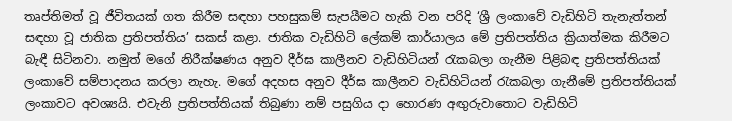තෘප්තිමත් වූ ජීවිතයක් ගත කිරීම සඳහා පහසුකම් සැපයීමට හැකි වන පරිදි ‘ශ්‍රී ලංකාවේ වැඩිහිටි තැනැත්තන් සඳහා වූ ජාතික ප්‍රතිපත්තිය’ සකස් කළා. ජාතික වැඩිහිටි ලේකම් කාර්යාලය මේ ප්‍රතිපත්තිය ක්‍රියාත්මක කිරීමට බැඳී සිටිනවා. නමුත් මගේ නිරීක්ෂණය අනුව දීර්ඝ කාලීනව වැඩිහිටියන් රැකබලා ගැනීම පිළිබඳ ප්‍රතිපත්තියක් ලංකාවේ සම්පාදනය කරලා නැහැ. මගේ අදහස අනුව දීර්ඝ කාලීනව වැඩිහිටියන් රැකබලා ගැනීමේ ප්‍රතිපත්තියක් ලංකාවට අවශ්‍යයි. එවැනි ප්‍රතිපත්තියක් තිබුණා නම් පසුගිය දා හොරණ අඟුරුවාතොට වැඩිහිටි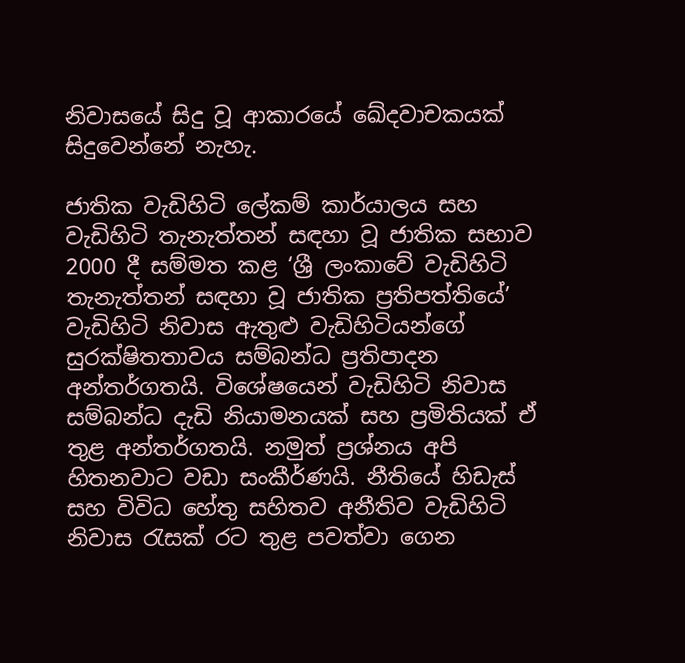නිවාසයේ සිදු වූ ආකාරයේ ඛේදවාචකයක් සිදුවෙන්නේ නැහැ.

ජාතික වැඩිහිටි ලේකම් කාර්යාලය සහ වැඩිහිටි තැනැත්තන් සඳහා වූ ජාතික සභාව 2000 දී සම්මත කළ ‘ශ්‍රී ලංකාවේ වැඩිහිටි තැනැත්තන් සඳහා වූ ජාතික ප්‍රතිපත්තියේ’ වැඩිහිටි නිවාස ඇතුළු වැඩිහිටියන්ගේ සුරක්ෂිතතාවය සම්බන්ධ ප්‍රතිපාදන අන්තර්ගතයි. විශේෂයෙන් වැඩිහිටි නිවාස සම්බන්ධ දැඩි නියාමනයක් සහ ප්‍රමිතියක් ඒ තුළ අන්තර්ගතයි. නමුත් ප්‍රශ්නය අපි හිතනවාට වඩා සංකීර්ණයි. නීතියේ හිඩැස් සහ විවිධ හේතු සහිතව අනීතිව වැඩිහිටි නිවාස රැසක් රට තුළ පවත්වා ගෙන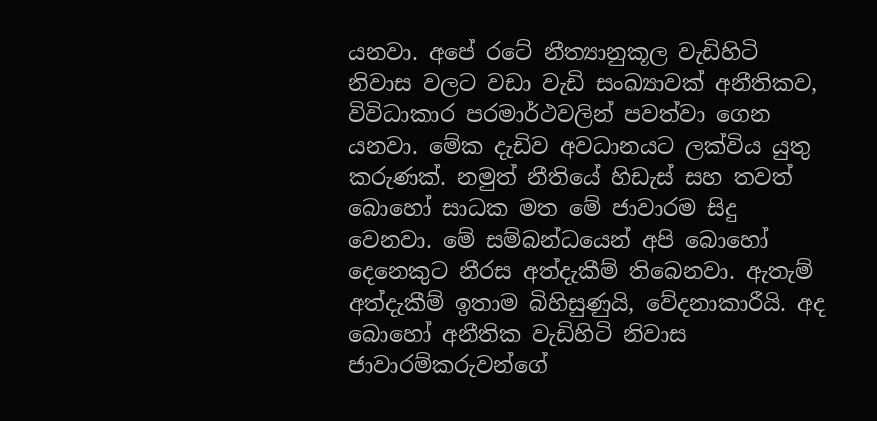යනවා. අපේ රටේ නීත්‍යානුකූල වැඩිහිටි නිවාස වලට වඩා වැඩි සංඛ්‍යාවක් අනීතිකව, විවිධාකාර පරමාර්ථවලින් පවත්වා ගෙන යනවා. මේක දැඩිව අවධානයට ලක්විය යුතු කරුණක්. නමුත් නීතියේ හිඩැස් සහ තවත් බොහෝ සාධක මත මේ ජාවාරම සිදු වෙනවා. මේ සම්බන්ධයෙන් අපි බොහෝ දෙනෙකුට නීරස අත්දැකීම් තිබෙනවා. ඇතැම් අත්දැකීම් ඉතාම බිහිසුණුයි, වේදනාකාරීයි. අද බොහෝ අනීතික වැඩිහිටි නිවාස ජාවාරම්කරුවන්ගේ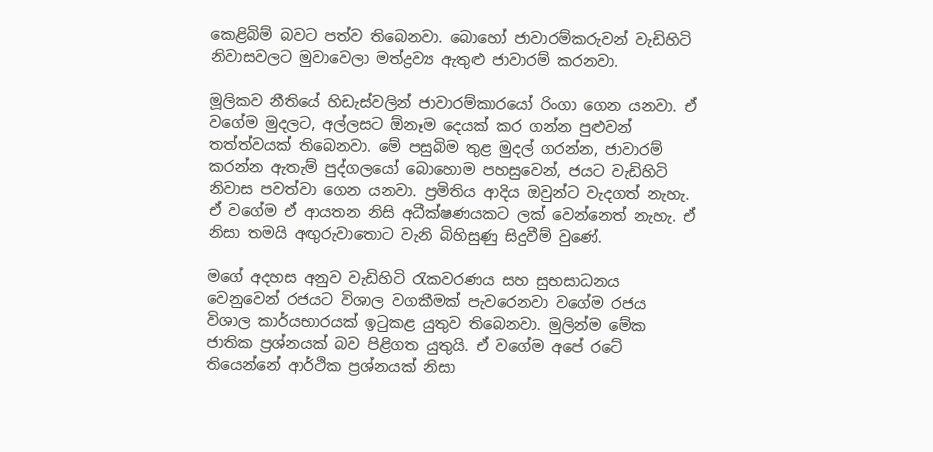කෙළිබිම් බවට පත්ව තිබෙනවා. බොහෝ ජාවාරම්කරුවන් වැඩිහිටි නිවාසවලට මුවාවෙලා මත්ද්‍රව්‍ය ඇතුළු ජාවාරම් කරනවා.

මූලිකව නීතියේ හිඩැස්වලින් ජාවාරම්කාරයෝ රිංගා ගෙන යනවා. ඒ වගේම මුදලට, අල්ලසට ඕනෑම දෙයක් කර ගන්න පුළුවන් තත්ත්වයක් තිබෙනවා. මේ පසුබිම තුළ මුදල් ගරන්න, ජාවාරම් කරන්න ඇතැම් පුද්ගලයෝ බොහොම පහසුවෙන්, ජයට වැඩිහිටි නිවාස පවත්වා ගෙන යනවා. ප්‍රමිතිය ආදිය ඔවුන්ට වැදගත් නැහැ. ඒ වගේම ඒ ආයතන නිසි අධීක්ෂණයකට ලක් වෙන්නෙත් නැහැ. ඒ නිසා තමයි අඟුරුවාතොට වැනි බිහිසුණු සිදුවීම් වුණේ.

මගේ අදහස අනුව වැඩිහිටි රැකවරණය සහ සුභසාධනය වෙනුවෙන් රජයට විශාල වගකීමක් පැවරෙනවා වගේම රජය විශාල කාර්යභාරයක් ඉටුකළ යුතුව තිබෙනවා. මුලින්ම මේක ජාතික ප්‍රශ්නයක් බව පිළිගත යුතුයි. ඒ වගේම අපේ රටේ තියෙන්නේ ආර්ථික ප්‍රශ්නයක් නිසා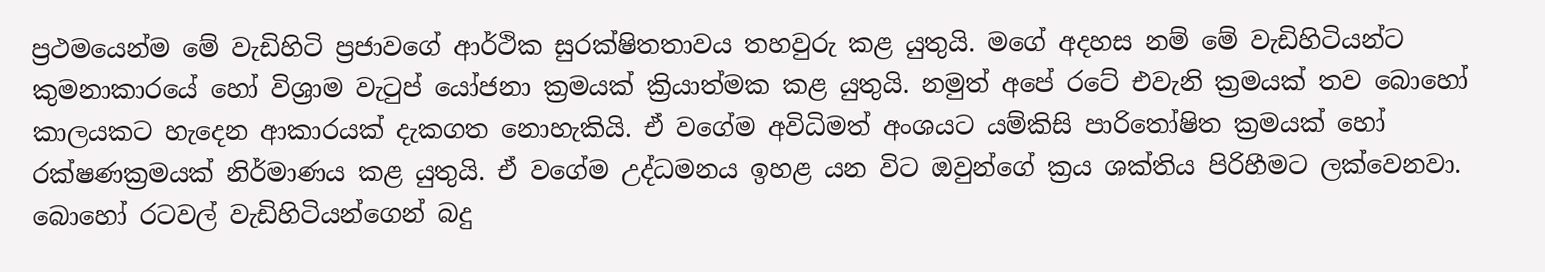ප්‍රථමයෙන්ම මේ වැඩිහිටි ප්‍රජාවගේ ආර්ථික සුරක්ෂිතතාවය තහවුරු කළ යුතුයි. මගේ අදහස නම් මේ වැඩිහිටියන්ට කුමනාකාරයේ හෝ විශ්‍රාම වැටුප් යෝජනා ක්‍රමයක් ක්‍රියාත්මක කළ යුතුයි. නමුත් අපේ රටේ එවැනි ක්‍රමයක් තව බොහෝ කාලයකට හැදෙන ආකාරයක් දැකගත නොහැකියි. ඒ වගේම අවිධිමත් අංශයට යම්කිසි පාරිතෝෂිත ක්‍රමයක් හෝ රක්ෂණක්‍රමයක් නිර්මාණය කළ යුතුයි. ඒ වගේම උද්ධමනය ඉහළ යන විට ඔවුන්ගේ ක්‍රය ශක්තිය පිරිහීමට ලක්වෙනවා. බොහෝ රටවල් වැඩිහිටියන්ගෙන් බදු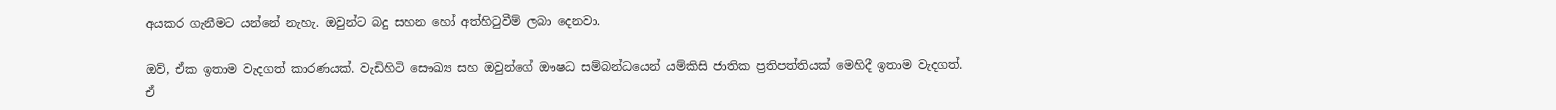අයකර ගැනීමට යන්නේ නැහැ. ඔවුන්ට බදු සහන හෝ අත්හිටුවීම් ලබා දෙනවා.

ඔව්, ඒක ඉතාම වැදගත් කාරණයක්. වැඩිහිටි සෞඛ්‍ය සහ ඔවුන්ගේ ඖෂධ සම්බන්ධයෙන් යම්කිසි ජාතික ප්‍රතිපත්තියක් මෙහිදී ඉතාම වැදගත්. ඒ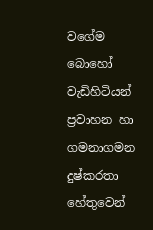වගේම බොහෝ වැඩිහිටියන් ප්‍රවාහන හා ගමනාගමන දුෂ්කරතා හේතුවෙන්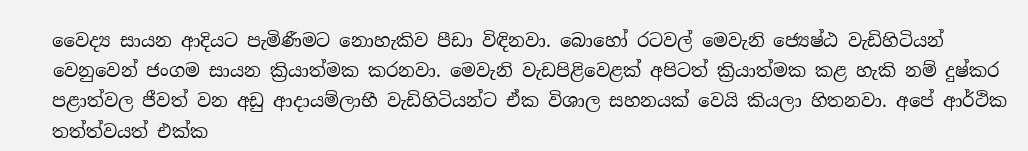වෛද්‍ය සායන ආදියට පැමිණීමට නොහැකිව පීඩා විඳිනවා. බොහෝ රටවල් මෙවැනි ජ්‍යෙෂ්ඨ වැඩිහිටියන් වෙනුවෙන් ජංගම සායන ක්‍රියාත්මක කරනවා. මෙවැනි වැඩපිළිවෙළක් අපිටත් ක්‍රියාත්මක කළ හැකි නම් දුෂ්කර පළාත්වල ජීවත් වන අඩු ආදායම්ලාභී වැඩිහිටියන්ට ඒක විශාල සහනයක් වෙයි කියලා හිතනවා. අපේ ආර්ථික තත්ත්වයත් එක්ක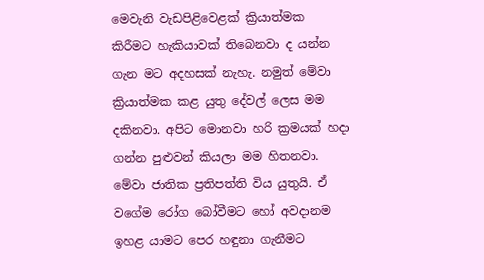මෙවැනි වැඩපිළිවෙළක් ක්‍රියාත්මක කිරීමට හැකියාවක් තිබෙනවා ද යන්න ගැන මට අදහසක් නැහැ. නමුත් මේවා ක්‍රියාත්මක කළ යුතු දේවල් ලෙස මම දකිනවා. අපිට මොනවා හරි ක්‍රමයක් හදා ගන්න පුළුවන් කියලා මම හිතනවා. මේවා ජාතික ප්‍රතිපත්ති විය යුතුයි. ඒ වගේම රෝග බෝවීමට හෝ අවදානම ඉහළ යාමට පෙර හඳුනා ගැනීමට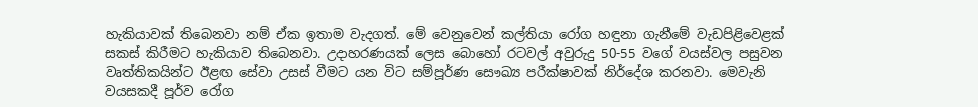හැකියාවක් තිබෙනවා නම් ඒක ඉතාම වැදගත්. මේ වෙනුවෙන් කල්තියා රෝග හඳුනා ගැනීමේ වැඩපිළිවෙළක් සකස් කිරීමට හැකියාව තිබෙනවා. උදාහරණයක් ලෙස බොහෝ රටවල් අවුරුදු 50-55 වගේ වයස්වල පසුවන වෘත්තිකයින්ට ඊළඟ සේවා උසස් වීමට යන විට සම්පූර්ණ සෞඛ්‍ය පරීක්ෂාවක් නිර්දේශ කරනවා. මෙවැනි වයසකදී පූර්ව රෝග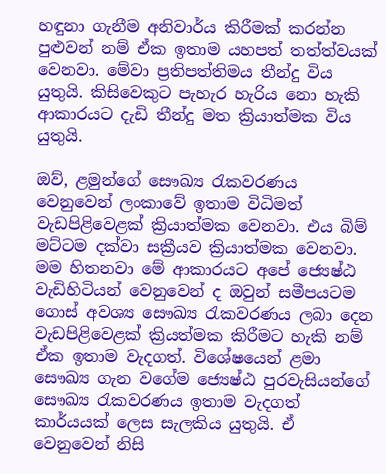හඳුනා ගැනීම අනිවාර්ය කිරීමක් කරන්න පුළුවන් නම් ඒක ඉතාම යහපත් තත්ත්වයක් වෙනවා. මේවා ප්‍රතිපත්තිමය තීන්දු විය යුතුයි. කිසිවෙකුට පැහැර හැරිය නො හැකි ආකාරයට දැඩි තීන්දු මත ක්‍රියාත්මක විය යුතුයි.

ඔව්, ළමුන්ගේ සෞඛ්‍ය රැකවරණය වෙනුවෙන් ලංකාවේ ඉතාම විධිමත් වැඩපිළිවෙළක් ක්‍රියාත්මක වෙනවා. එය බිම් මට්ටම දක්වා සක්‍රීයව ක්‍රියාත්මක වෙනවා. මම හිතනවා මේ ආකාරයට අපේ ජ්‍යෙෂ්ඨ වැඩිහිටියන් වෙනුවෙන් ද ඔවුන් සමීපයටම ගොස් අවශ්‍ය සෞඛ්‍ය රැකවරණය ලබා දෙන වැඩපිළිවෙළක් ක්‍රියත්මක කිරීමට හැකි නම් ඒක ඉතාම වැදගත්. විශේෂයෙන් ළමා සෞඛ්‍ය ගැන වගේම ජ්‍යෙෂ්ඨ පුරවැසියන්ගේ සෞඛ්‍ය රැකවරණය ඉතාම වැදගත් කාර්යයක් ලෙස සැලකිය යුතුයි. ඒ වෙනුවෙන් නිසි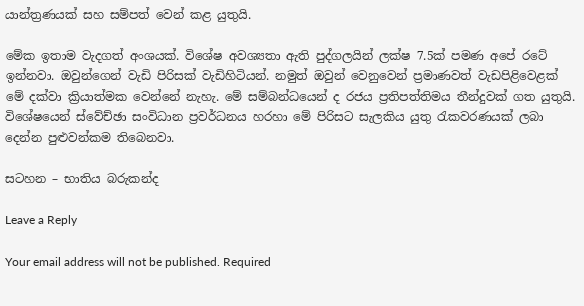යාන්ත්‍රණයක් සහ සම්පත් වෙන් කළ යුතුයි.

මේක ඉතාම වැදගත් අංශයක්. විශේෂ අවශ්‍යතා ඇති පුද්ගලයින් ලක්ෂ 7.5ක් පමණ අපේ රටේ ඉන්නවා. ඔවුන්ගෙන් වැඩි පිරිසක් වැඩිහිටියන්. නමුත් ඔවුන් වෙනුවෙන් ප්‍රමාණවත් වැඩපිළිවෙළක් මේ දක්වා ක්‍රියාත්මක වෙන්නේ නැහැ. මේ සම්බන්ධයෙන් ද රජය ප්‍රතිපත්තිමය තීන්දුවක් ගත යුතුයි. විශේෂයෙන් ස්වේච්ඡා සංවිධාන ප්‍රවර්ධනය හරහා මේ පිරිසට සැලකිය යුතු රැකවරණයක් ලබා දෙන්න පුළුවන්කම තිබෙනවා.

සටහන – භාතිය බරුකන්ද

Leave a Reply

Your email address will not be published. Required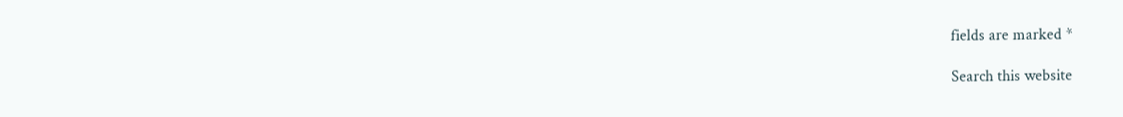fields are marked *

Search this website